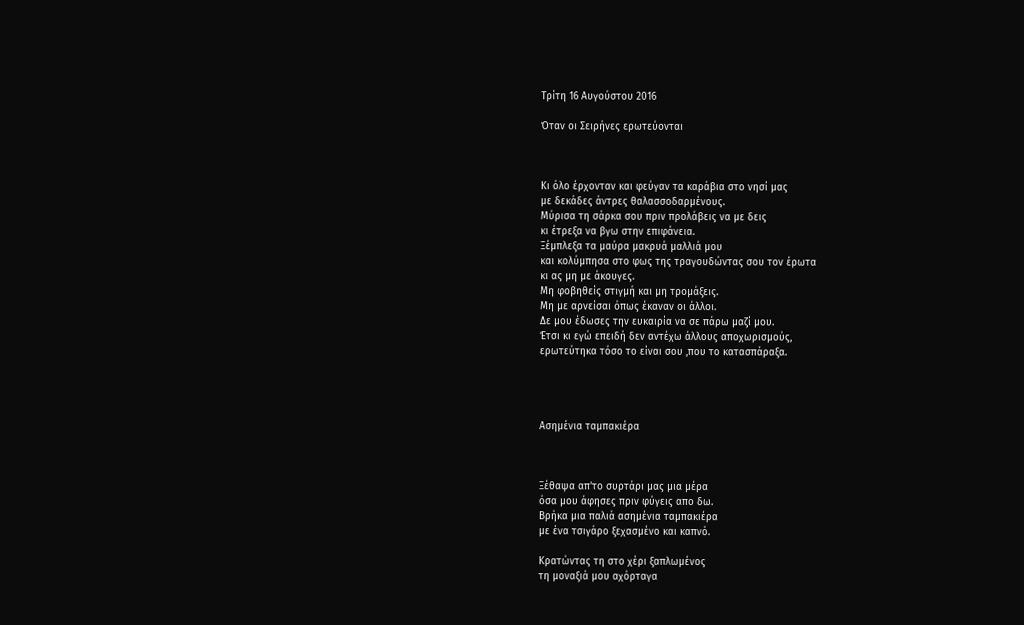Τρίτη 16 Αυγούστου 2016

Όταν οι Σειρήνες ερωτεύονται



Κι όλο έρχονταν και φεύγαν τα καράβια στο νησί μας
με δεκάδες άντρες θαλασσοδαρμένους.
Μύρισα τη σάρκα σου πριν προλάβεις να με δεις
κι έτρεξα να βγω στην επιφάνεια.
Ξέμπλεξα τα μαύρα μακρυά μαλλιά μου
και κολύμπησα στο φως της τραγουδώντας σου τον έρωτα
κι ας μη με άκουγες.
Μη φοβηθείς στιγμή και μη τρομάξεις.
Μη με αρνείσαι όπως έκαναν οι άλλοι.
Δε μου έδωσες την ευκαιρία να σε πάρω μαζί μου.
Έτσι κι εγώ επειδή δεν αντέχω άλλους αποχωρισμούς,
ερωτεύτηκα τόσο το είναι σου ,που το κατασπάραξα.




Ασημένια ταμπακιέρα



Ξέθαψα απ'το συρτάρι μας μια μέρα
όσα μου άφησες πριν φύγεις απο δω.
Bρήκα μια παλιά ασημένια ταμπακιέρα
με ένα τσιγάρο ξεχασμένο και καπνό.

Κρατώντας τη στο χέρι ξαπλωμένος
τη μοναξιά μου αχόρταγα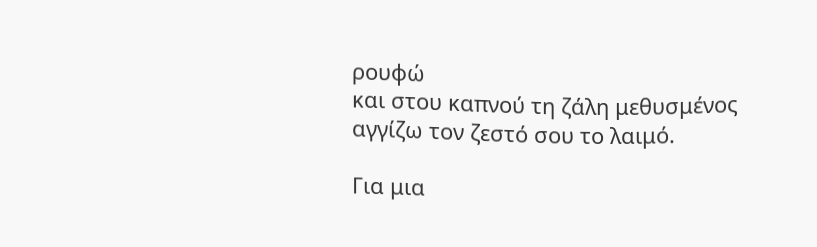ρουφώ
και στου καπνού τη ζάλη μεθυσμένος
αγγίζω τον ζεστό σου το λαιμό.

Για μια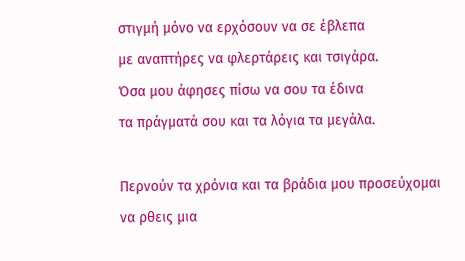στιγμή μόνο να ερχόσουν να σε έβλεπα
με αναπτήρες να φλερτάρεις και τσιγάρα.
Όσα μου άφησες πίσω να σου τα έδινα
τα πράγματά σου και τα λόγια τα μεγάλα.

Περνούν τα χρόνια και τα βράδια μου προσεύχομαι
να ρθεις μια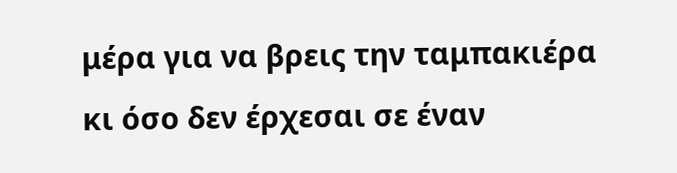μέρα για να βρεις την ταμπακιέρα
κι όσο δεν έρχεσαι σε έναν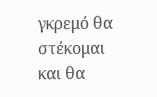γκρεμό θα στέκομαι
και θα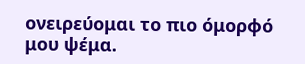ονειρεύομαι το πιο όμορφό μου ψέμα.